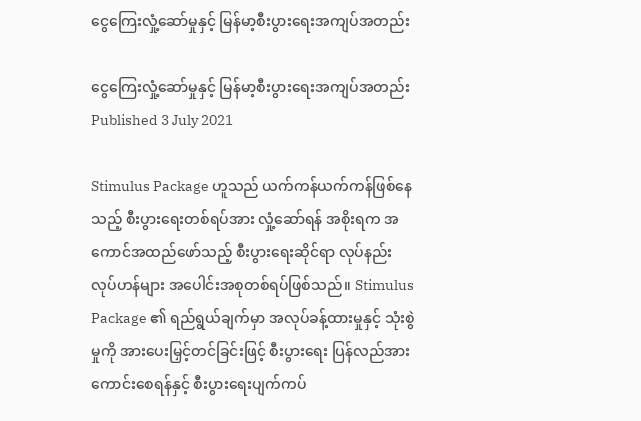ငွေကြေးလှုံ့ဆော်မှုနှင့် မြန်မာ့စီးပွားရေးအကျပ်အတည်း

ငွေကြေးလှုံ့ဆော်မှုနှင့် မြန်မာ့စီးပွားရေးအကျပ်အတည်း
Published 3 July 2021

Stimulus Package ဟူသည် ယက်ကန်ယက်ကန်ဖြစ်နေသည့် စီးပွားရေးတစ်ရပ်အား လှုံ့ဆော်ရန် အစိုးရက အကောင်အထည်ဖော်သည့် စီးပွားရေးဆိုင်ရာ လုပ်နည်းလုပ်ဟန်များ အပေါင်းအစုတစ်ရပ်ဖြစ်သည်။ Stimulus Package ၏ ရည်ရွယ်ချက်မှာ အလုပ်ခန့်ထားမှုနှင့် သုံးစွဲမှုကို အားပေးမြှင့်တင်ခြင်းဖြင့် စီးပွားရေး ပြန်လည်အားကောင်းစေရန်နှင့် စီးပွားရေးပျက်ကပ်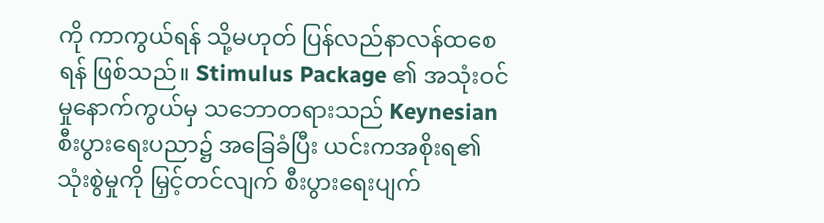ကို ကာကွယ်ရန် သို့မဟုတ် ပြန်လည်နာလန်ထစေရန် ဖြစ်သည်။ Stimulus Package ၏ အသုံးဝင်မှုနောက်ကွယ်မှ သဘောတရားသည် Keynesian စီးပွားရေးပညာ၌ အခြေခံပြီး ယင်းကအစိုးရ၏သုံးစွဲမှုကို မြှင့်တင်လျက် စီးပွားရေးပျက်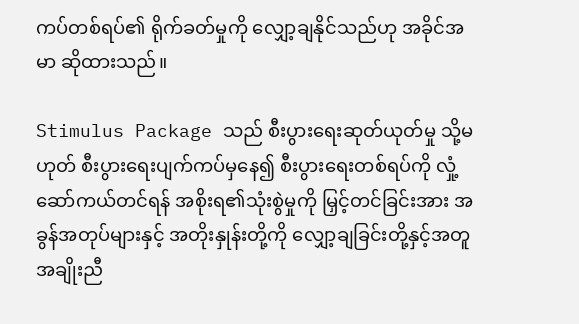ကပ်တစ်ရပ်၏ ရိုက်ခတ်မှုကို လျှော့ချနိုင်သည်ဟု အခိုင်အမာ ဆိုထားသည်။

Stimulus Package သည် စီးပွားရေးဆုတ်ယုတ်မှု သို့မဟုတ် စီးပွားရေးပျက်ကပ်မှနေ၍ စီးပွားရေးတစ်ရပ်ကို လှုံ့ဆော်ကယ်တင်ရန် အစိုးရ၏သုံးစွဲမှုကို မြှင့်တင်ခြင်းအား အခွန်အတုပ်များနှင့် အတိုးနှုန်းတို့ကို လျှော့ချခြင်းတို့နှင့်အတူ အချိုးညီ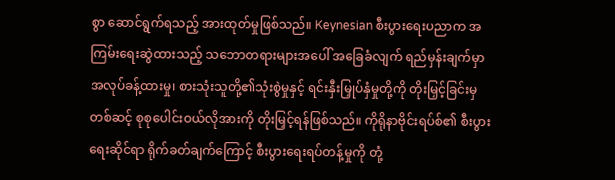စွာ ဆောင်ရွက်ရသည့် အားထုတ်မှုဖြစ်သည်။ Keynesian စီးပွားရေးပညာက အကြမ်းရေးဆွဲထားသည့် သဘောတရားများအပေါ် အခြေခံလျက် ရည်မှန်းချက်မှာ အလုပ်ခန့်ထားမှု၊ စားသုံးသူတို့၏သုံးစွဲမှုနှင့် ရင်းနှီးမြှုပ်နှံမှုတို့ကို တိုးမြှင့်ခြင်းမှတစ်ဆင့် စုစုပေါင်းဝယ်လိုအားကို တိုးမြှင့်ရန်ဖြစ်သည်။ ကိုရိုနာဗိုင်းရပ်စ်၏ စီးပွားရေးဆိုင်ရာ ရိုက်ခတ်ချက်ကြောင့် စီးပွားရေးရပ်တန့်မှုကို တုံ့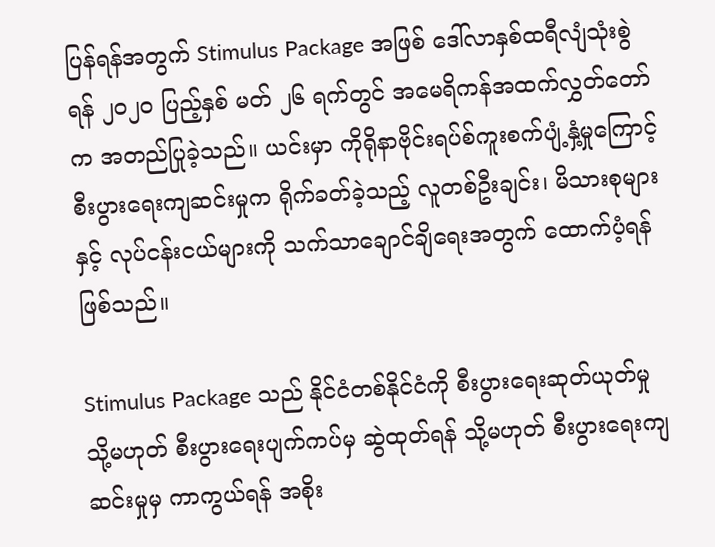ပြန်ရန်အတွက် Stimulus Package အဖြစ် ဒေါ်လာနှစ်ထရီလျံသုံးစွဲရန် ၂၀၂၀ ပြည့်နှစ် မတ် ၂၆ ရက်တွင် အမေရိကန်အထက်လွှတ်တော်က အတည်ပြုခဲ့သည်။ ယင်းမှာ ကိုရိုနာဗိုင်းရပ်စ်ကူးစက်ပျံ့နှံ့မှုကြောင့် စီးပွားရေးကျဆင်းမှုက ရိုက်ခတ်ခဲ့သည့် လူတစ်ဦးချင်း၊ မိသားစုများနှင့် လုပ်ငန်းငယ်များကို သက်သာချောင်ချိရေးအတွက် ထောက်ပံ့ရန်ဖြစ်သည်။

Stimulus Package သည် နိုင်ငံတစ်နိုင်ငံကို စီးပွားရေးဆုတ်ယုတ်မှု သို့မဟုတ် စီးပွားရေးပျက်ကပ်မှ ဆွဲထုတ်ရန် သို့မဟုတ် စီးပွားရေးကျဆင်းမှုမှ ကာကွယ်ရန် အစိုး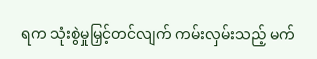ရက သုံးစွဲမှုမြှင့်တင်လျက် ကမ်းလှမ်းသည့် မက်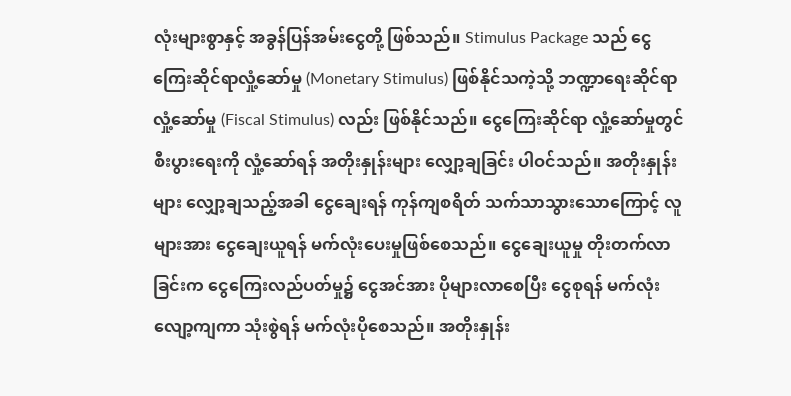လုံးများစွာနှင့် အခွန်ပြန်အမ်းငွေတို့ ဖြစ်သည်။ Stimulus Package သည် ငွေကြေးဆိုင်ရာလှုံ့ဆော်မှု (Monetary Stimulus) ဖြစ်နိုင်သကဲ့သို့ ဘဏ္ဍာရေးဆိုင်ရာ လှုံ့ဆော်မှု (Fiscal Stimulus) လည်း ဖြစ်နိုင်သည်။ ငွေကြေးဆိုင်ရာ လှုံ့ဆော်မှုတွင် စီးပွားရေးကို လှုံ့ဆော်ရန် အတိုးနှုန်းများ လျှော့ချခြင်း ပါဝင်သည်။ အတိုးနှုန်းများ လျှော့ချသည့်အခါ ငွေချေးရန် ကုန်ကျစရိတ် သက်သာသွားသောကြောင့် လူများအား ငွေချေးယူရန် မက်လုံးပေးမှုဖြစ်စေသည်။ ငွေချေးယူမှု တိုးတက်လာခြင်းက ငွေကြေးလည်ပတ်မှု၌ ငွေအင်အား ပိုများလာစေပြီး ငွေစုရန် မက်လုံးလျော့ကျကာ သုံးစွဲရန် မက်လုံးပိုစေသည်။ အတိုးနှုန်း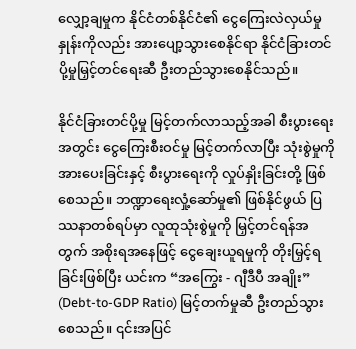လျှော့ချမှုက နိုင်ငံတစ်နိုင်ငံ၏ ငွေကြေးလဲလှယ်မှုနှုန်းကိုလည်း အားပျော့သွားစေနိုင်ရာ နိုင်ငံခြားတင်ပို့မှုမြှင့်တင်ရေးဆီ ဦးတည်သွားစေနိုင်သည်။

နိုင်ငံခြားတင်ပို့မှု မြင့်တက်လာသည့်အခါ စီးပွားရေးအတွင်း ငွေကြေးစီးဝင်မှု မြင့်တက်လာပြီး သုံးစွဲမှုကို အားပေးခြင်းနှင့် စီးပွားရေးကို လှုပ်နှိုးခြင်းတို့ ဖြစ်စေသည်။ ဘဏ္ဍာရေးလှုံ့ဆော်မှု၏ ဖြစ်နိုင်ဖွယ် ပြဿနာတစ်ရပ်မှာ လူထုသုံးစွဲမှုကို မြှင့်တင်ရန်အတွက် အစိုးရအနေဖြင့် ငွေချေးယူရမှုကို တိုးမြှင့်ရခြင်းဖြစ်ပြီး ယင်းက “အကြွေး - ဂျီဒီပီ အချိုး” (Debt-to-GDP Ratio) မြင့်တက်မှုဆီ ဦးတည်သွားစေသည်။ ၎င်းအပြင်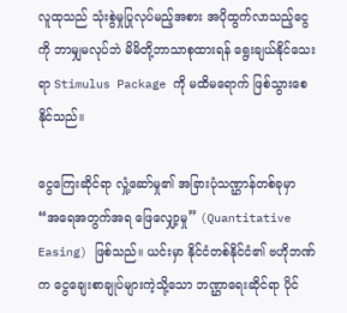လူထုသည် သုံးစွဲမှုပြုလုပ်မည့်အစား အပိုထွက်လာသည့်ငွေကို ဘာမျှမလုပ်ဘဲ မိမိတို့ဘာသာစုထားရန် ရွေးချယ်နိုင်သေးရာ Stimulus Package ကို မထိမရောက် ဖြစ်သွားစေနိုင်သည်။

ငွေကြေးဆိုင်ရာ လှုံ့ဆော်မှု၏ အခြားပုံသဏ္ဌာန်တစ်ခုမှာ “အရေအတွက်အရ ဖြေလျှော့မှု” (Quantitative Easing) ဖြစ်သည်။ ယင်းမှာ နိုင်ငံတစ်နိုင်ငံ၏ ဗဟိုဘဏ်က ငွေချေးစာချုပ်များကဲ့သို့သော ဘဏ္ဌာရေးဆိုင်ရာ ပိုင်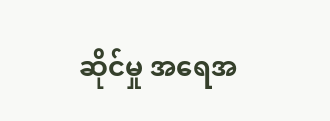ဆိုင်မှု အရေအ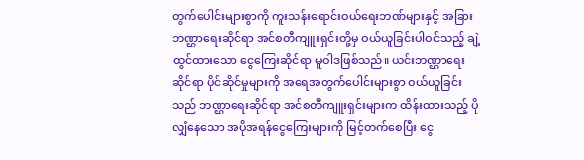တွက်ပေါင်းများစွာကို ကူးသန်းရောင်းဝယ်ရေးဘဏ်များနှင့် အခြားဘဏ္ဌာရေးဆိုင်ရာ အင်စတီကျူးရှင်းတို့မှ ဝယ်ယူခြင်းပါဝင်သည့် ချဲ့ထွင်ထားသော ငွေကြေးဆိုင်ရာ မူဝါဒဖြစ်သည်။ ယင်းဘဏ္ဌာရေးဆိုင်ရာ ပိုင်ဆိုင်မှုများကို အရေအတွက်ပေါင်းများစွာ ဝယ်ယူခြင်းသည် ဘဏ္ဌာရေးဆိုင်ရာ အင်စတီကျူးရှင်းများက ထိန်းထားသည့် ပိုလျှံနေသော အပိုအရန်ငွေကြေးများကို မြင့်တက်စေပြီး ငွေ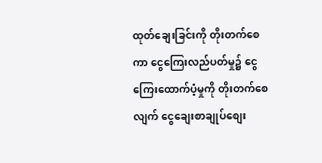ထုတ်ချေးခြင်းကို တိုးတက်စေကာ ငွေကြေးလည်ပတ်မှု၌ ငွေကြေးထောက်ပံ့မှုကို တိုးတက်စေလျက် ငွေချေးစာချုပ်စျေး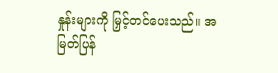နှုန်းများကို မြှင့်တင်ပေးသည်။ အမြတ်ပြန်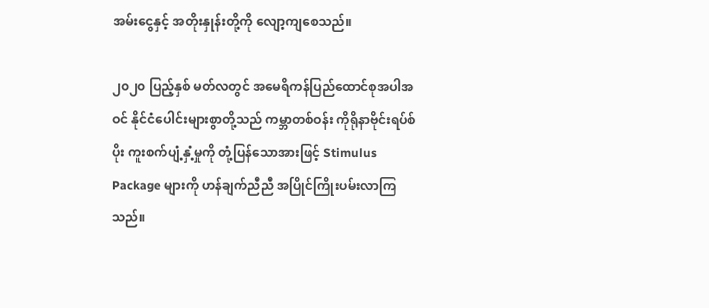အမ်းငွေနှင့် အတိုးနှုန်းတို့ကို လျော့ကျစေသည်။

၂၀၂၀ ပြည့်နှစ် မတ်လတွင် အမေရိကန်ပြည်ထောင်စုအပါအဝင် နိုင်ငံပေါင်းများစွာတို့သည် ကမ္ဘာတစ်ဝန်း ကိုရိုနာဗိုင်းရပ်စ်ပိုး ကူးစက်ပျံ့နှံ့မှုကို တုံ့ပြန်သောအားဖြင့် Stimulus Package များကို ဟန်ချက်ညီညီ အပြိုင်ကြိုးပမ်းလာကြသည်။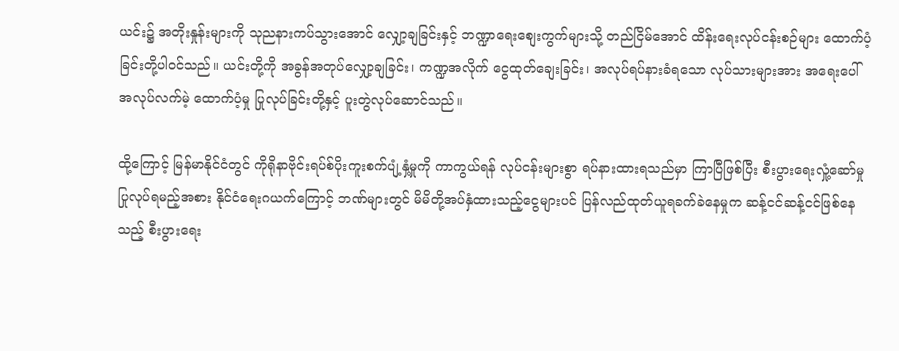ယင်း၌ အတိုးနှုန်းများကို သုညနားကပ်သွားအောင် လျှော့ချခြင်းနှင့် ဘဏ္ဍာရေးစျေးကွက်များသို့ တည်ငြိမ်အောင် ထိန်းရေးလုပ်ငန်းစဉ်များ ထောက်ပံ့ခြင်းတို့ပါဝင်သည်။ ယင်းတို့ကို အခွန်အတုပ်လျှော့ချခြင်း၊ ကဏ္ဍအလိုက် ငွေထုတ်ချေးခြင်း၊ အလုပ်ရပ်နားခံရသော လုပ်သားများအား အရေးပေါ် အလုပ်လက်မဲ့ ထောက်ပံ့မှု ပြုလုပ်ခြင်းတို့နှင့် ပူးတွဲလုပ်ဆောင်သည်။

ထို့ကြောင့် မြန်မာနိုင်ငံတွင် ကိုရိုနာဗိုင်းရပ်စ်ပိုးကူးစက်ပျံ့နှံ့မှုကို ကာကွယ်ရန် လုပ်ငန်းများစွာ ရပ်နားထားရသည်မှာ ကြာပြီဖြစ်ပြီး စီးပွားရေးလှုံ့ဆော်မှု ပြုလုပ်ရမည့်အစား နိုင်ငံရေးဂယက်ကြောင့် ဘဏ်များတွင် မိမိတို့အပ်နှံထားသည့်ငွေများပင် ပြန်လည်ထုတ်ယူရခက်ခဲနေမှုက ဆန့်ငင်ဆန့်ငင်ဖြစ်နေသည့် စီးပွားရေး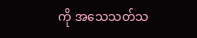ကို အသေသတ်သ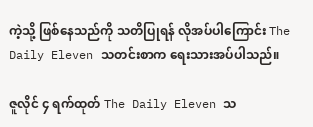ကဲ့သို့ ဖြစ်နေသည်ကို သတိပြုရန် လိုအပ်ပါကြောင်း The Daily Eleven သတင်းစာက ရေးသားအပ်ပါသည်။

ဇူလိုင် ၄ ရက်ထုတ် The Daily Eleven သ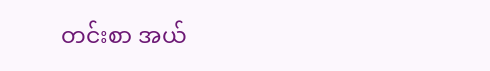တင်းစာ အယ်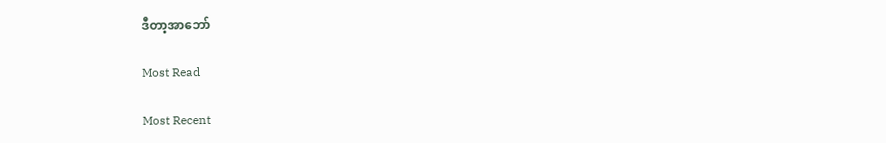ဒီတာ့အာဘော်

Most Read

Most Recent